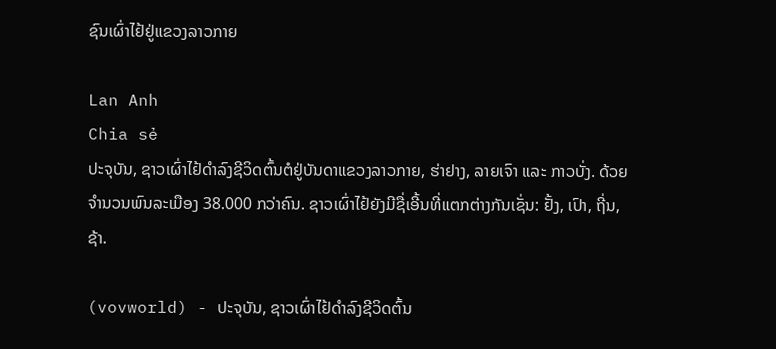ຊົນເຜົ່າໄຢ້ຢູ່ແຂວງລາວກາຍ

Lan Anh
Chia sẻ
ປະຈຸບັນ, ຊາວເຜົ່າໄຢ້ດຳລົງຊີວິດຕົ້ນຕໍຢູ່ບັນດາແຂວງລາວກາຍ, ຮ່າຢາງ, ລາຍເຈົາ ແລະ ກາວບັ່ງ. ດ້ວຍຈຳນວນພົນລະເມືອງ 38.000 ກວ່າຄົນ. ຊາວເຜົ່າໄຢ້ຍັງມີຊື່ເອີ້ນທີ່ແຕກຕ່າງກັນເຊັ່ນ: ຢັ້ງ, ເປົາ, ຖີ່ນ, ຊ້າ.

(vovworld) - ປະຈຸບັນ, ຊາວເຜົ່າໄຢ້ດຳລົງຊີວິດຕົ້ນ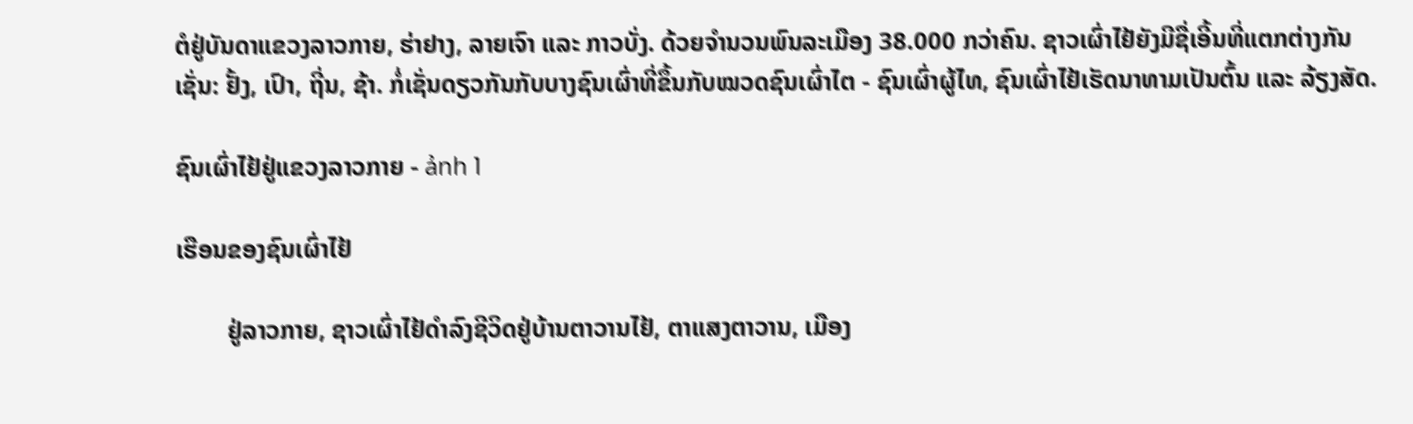ຕໍຢູ່ບັນດາແຂວງລາວກາຍ, ຮ່າຢາງ, ລາຍເຈົາ ແລະ ກາວບັ່ງ. ດ້ວຍຈຳນວນພົນລະເມືອງ 38.000 ກວ່າຄົນ. ຊາວເຜົ່າໄຢ້ຍັງມີຊື່ເອີ້ນທີ່ແຕກຕ່າງກັນເຊັ່ນ: ຢັ້ງ, ເປົາ, ຖີ່ນ, ຊ້າ. ກໍ່ເຊັ່ນດຽວກັນກັບບາງຊົນເຜົ່າທີ່ຂຶ້ນກັບໝວດຊົນເຜົ່າໄຕ - ຊົນເຜົ່າຜູ້ໄທ, ຊົນເຜົ່າໄຢ້ເຮັດນາທາມເປັນຕົ້ນ ແລະ ລ້ຽງສັດ.

ຊົນເຜົ່າໄຢ້ຢູ່ແຂວງລາວກາຍ - ảnh 1

ເຮືອນຂອງຊົນເຜົ່າໄຢ້

        ຢູ່ລາວກາຍ, ຊາວເຜົ່າໄຢ້ດຳລົງຊີວິດຢູ່ບ້ານຕາວານໄຢ້, ຕາແສງຕາວານ, ເມືອງ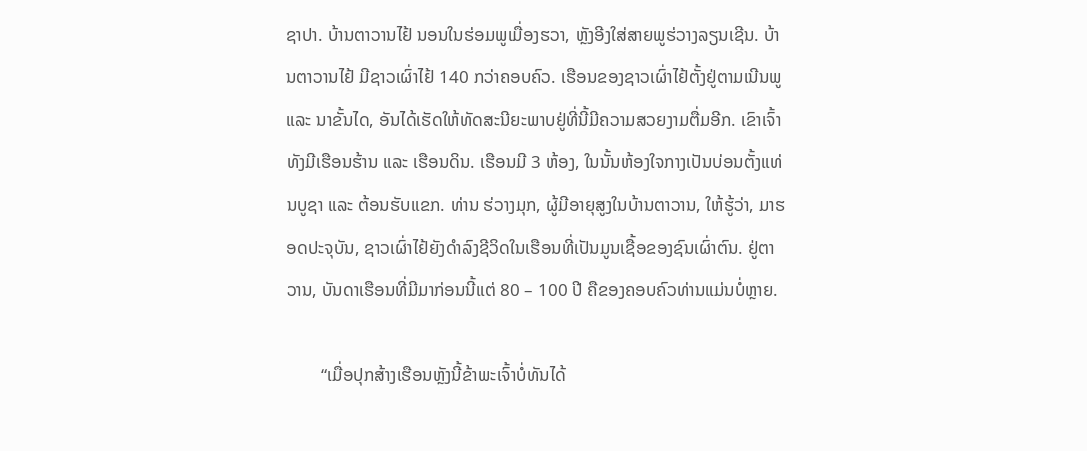ຊາປາ. ບ້ານຕາວານໄຢ້ ນອນໃນຮ່ອມພູເມື່ອງຮວາ, ຫຼັງອີງໃສ່ສາຍພູຮ່ວາງລຽນເຊີນ. ບ້ານຕາວານໄຢ້ ມີຊາວເຜົ່າໄຢ້ 140 ກວ່າຄອບຄົວ. ເຮືອນຂອງຊາວເຜົ່າໄຢ້ຕັ້ງຢູ່ຕາມເນີນພູ ແລະ ນາຂັ້ນໄດ, ອັນໄດ້ເຮັດໃຫ້ທັດສະນີຍະພາບຢູ່ທີ່ນີ້ມີຄວາມສວຍງາມຕື່ມອີກ. ເຂົາເຈົ້າທັງມີເຮືອນຮ້ານ ແລະ ເຮືອນດິນ. ເຮືອນມີ 3 ຫ້ອງ, ໃນນັ້ນຫ້ອງໃຈກາງເປັນບ່ອນຕັ້ງແທ່ນບູຊາ ແລະ ຕ້ອນຮັບແຂກ. ທ່ານ ຮ່ວາງມຸກ, ຜູ້ມີອາຍຸສູງໃນບ້ານຕາວານ, ໃຫ້ຮູ້ວ່າ, ມາຮອດປະຈຸບັນ, ຊາວເຜົ່າໄຢ້ຍັງດຳລົງຊີວິດໃນເຮືອນທີ່ເປັນມູນເຊື້ອຂອງຊົນເຜົ່າຕົນ. ຢູ່ຕາວານ, ບັນດາເຮືອນທີ່ມີມາກ່ອນນີ້ແຕ່ 80 – 100 ປີ ຄືຂອງຄອບຄົວທ່ານແມ່ນບໍ່ຫຼາຍ.

        “ເມື່ອປຸກສ້າງເຮືອນຫຼັງນີ້ຂ້າພະເຈົ້າບໍ່ທັນໄດ້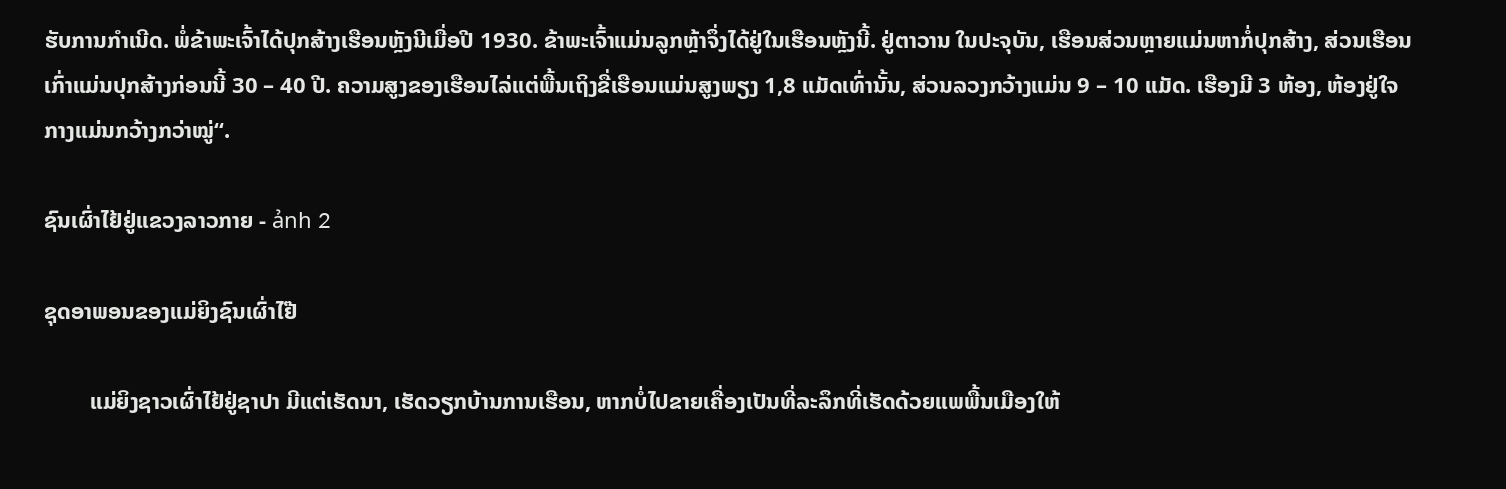ຮັບການກຳເນີດ. ພໍ່ຂ້າພະເຈົ້າໄດ້ປຸກສ້າງເຮືອນຫຼັງນີເມື່ອປີ 1930. ຂ້າພະເຈົ້າແມ່ນລູກຫຼ້າຈຶ່ງໄດ້ຢູ່ໃນເຮືອນຫຼັງນີ້. ຢູ່ຕາວານ ໃນປະຈຸບັນ, ເຮືອນສ່ວນຫຼາຍແມ່ນຫາກໍ່ປຸກສ້າງ, ສ່ວນເຮືອນເກົ່າແມ່ນປຸກສ້າງກ່ອນນີ້ 30 – 40 ປີ. ຄວາມສູງຂອງເຮືອນໄລ່ແຕ່ພື້ນເຖິງຂື່ເຮືອນແມ່ນສູງພຽງ 1,8 ແມັດເທົ່ານັ້ນ, ສ່ວນລວງກວ້າງແມ່ນ 9 – 10 ແມັດ. ເຮືອງມີ 3 ຫ້ອງ, ຫ້ອງຢູ່ໃຈກາງແມ່ນກວ້າງກວ່າໝູ່“.

ຊົນເຜົ່າໄຢ້ຢູ່ແຂວງລາວກາຍ - ảnh 2

ຊຸດອາພອນຂອງແມ່ຍິງຊົນເຜົ່າໄຢ໊

        ແມ່ຍິງຊາວເຜົ່າໄຢ້ຢູ່ຊາປາ ມີແຕ່ເຮັດນາ, ເຮັດວຽກບ້ານການເຮືອນ, ຫາກບໍ່ໄປຂາຍເຄື່ອງເປັນທີ່ລະລຶກທີ່ເຮັດດ້ວຍແພພື້ນເມືອງໃຫ້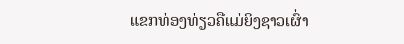ແຂກທ່ອງທ່ຽວຄືແມ່ຍິງຊາວເຜົ່າ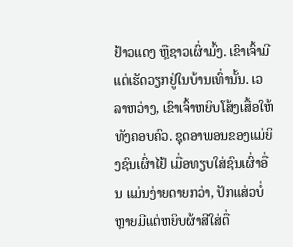ຢ້າວແດງ ຫຼືຊາວເຜົ່າມົ້ງ. ເຂົາເຈົ້າມີແຕ່ເຮັດວຽກຢູ່ໃນບ້ານເທົ່ານັ້ນ. ເວລາຫວ່າງ, ເຂົາເຈົ້າຫຍິບໂສ້ງເສື້ອໃຫ້ທັງຄອບຄົວ. ຊຸດອາພອນຂອງແມ່ຍິງຊົນເຜົ່າໄຢ້ ເມື່ອທຽບໃສ່ຊົນເຜົ່າອື່ນ ແມ່ນງ່າຍດາຍກວ່າ, ປັກແສ່ວບໍ່ຫຼາຍມີແຕ່ຫຍິບຜ້າສີໃສ່ຕື່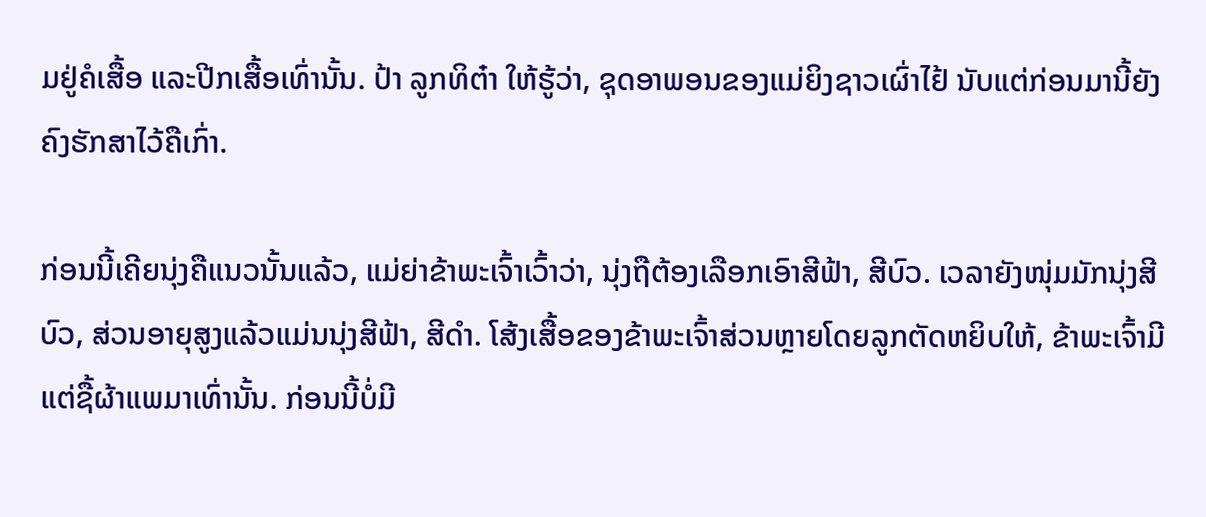ມຢູ່ຄໍເສື້ອ ແລະປີກເສື້ອເທົ່ານັ້ນ. ປ້າ ລູກທິຕ໋າ ໃຫ້ຮູ້ວ່າ, ຊຸດອາພອນຂອງແມ່ຍິງຊາວເຜົ່າໄຢ້ ນັບແຕ່ກ່ອນມານີ້ຍັງຄົງຮັກສາໄວ້ຄືເກົ່າ.

ກ່ອນນີ້ເຄີຍນຸ່ງຄືແນວນັ້ນແລ້ວ, ແມ່ຍ່າຂ້າພະເຈົ້າເວົ້າວ່າ, ນຸ່ງຖືຕ້ອງເລືອກເອົາສີຟ້າ, ສີບົວ. ເວລາຍັງໜຸ່ມມັກນຸ່ງສີບົວ, ສ່ວນອາຍຸສູງແລ້ວແມ່ນນຸ່ງສີຟ້າ, ສີດຳ. ໂສ້ງເສື້ອຂອງຂ້າພະເຈົ້າສ່ວນຫຼາຍໂດຍລູກຕັດຫຍິບໃຫ້, ຂ້າພະເຈົ້າມີແຕ່ຊື້ຜ້າແພມາເທົ່ານັ້ນ. ກ່ອນນີ້ບໍ່ມີ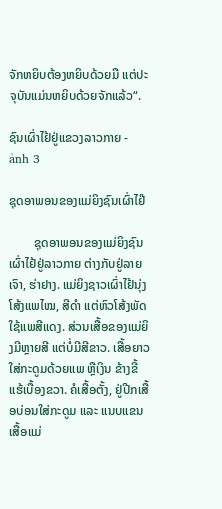ຈັກຫຍິບຕ້ອງຫຍິບດ້ວຍມື ແຕ່ປະຈຸບັນແມ່ນຫຍິບດ້ວຍຈັກແລ້ວ“.

ຊົນເຜົ່າໄຢ້ຢູ່ແຂວງລາວກາຍ - ảnh 3

ຊຸດອາພອນຂອງແມ່ຍິງຊົນເຜົ່າໄຢ໊

        ຊຸດອາພອນຂອງແມ່ຍິງຊົນເຜົ່າໄຢ້ຢູ່ລາວກາຍ ຕ່າງກັບຢູ່ລາຍເຈົາ, ຮ່າຢາງ. ແມ່ຍິງຊາວເຜົ່າໄຢ້ນຸ່ງໂສ້ງແພໄໝ, ສີດຳ ແຕ່ຫົວໂສ້ງພັດໃຊ້ແພສີແດງ. ສ່ວນເສື້ອຂອງແມ່ຍິງມີຫຼາຍສີ ແຕ່ບໍ່ມີສີຂາວ. ເສື້ອຍາວໃສ່ກະດູມດ້ວຍແພ ຫຼືເງິນ ຂ້າງຂີ້ແຮ້ເບື້ອງຂວາ. ຄໍເສື້ອຕັ້ງ, ຢູ່ປີກເສື້ອບ່ອນໃສ່ກະດູມ ແລະ ແນບແຂນເສື້ອແມ່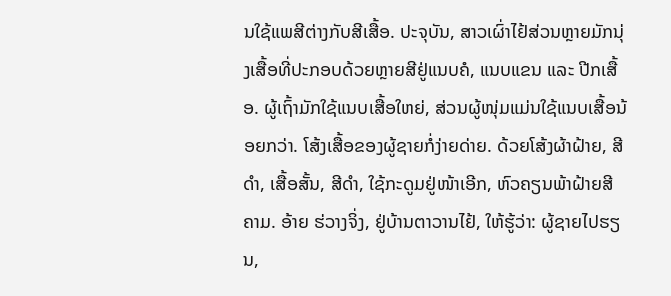ນໃຊ້ແພສີຕ່າງກັບສີເສື້ອ. ປະຈຸບັນ, ສາວເຜົ່າໄຢ້ສ່ວນຫຼາຍມັກນຸ່ງເສື້ອທີ່ປະກອບດ້ວຍຫຼາຍສີຢູ່ແນບຄໍ, ແນບແຂນ ແລະ ປີກເສື້ອ. ຜູ້ເຖົ້າມັກໃຊ້ແນບເສື້ອໃຫຍ່, ສ່ວນຜູ້ໜຸ່ມແມ່ນໃຊ້ແນບເສື້ອນ້ອຍກວ່າ. ໂສ້ງເສື້ອຂອງຜູ້ຊາຍກໍ່ງ່າຍດ່າຍ. ດ້ວຍໂສ້ງຜ້າຝ້າຍ, ສີດຳ, ເສື້ອສັ້ນ, ສີດຳ, ໃຊ້ກະດູມຢູ່ໜ້າເອີກ, ຫົວຄຽນພ້າຝ້າຍສີຄາມ. ອ້າຍ ຮ່ວາງຈິ່ງ, ຢູ່ບ້ານຕາວານໄຢ້, ໃຫ້ຮູ້ວ່າ: ຜູ້ຊາຍໄປຮຽນ,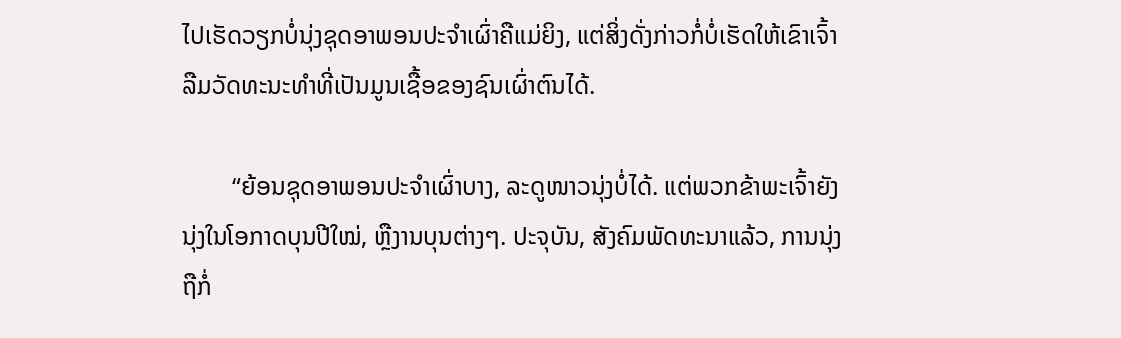ໄປເຮັດວຽກບໍ່ນຸ່ງຊຸດອາພອນປະຈຳເຜົ່າຄືແມ່ຍິງ, ແຕ່ສິ່ງດັ່ງກ່າວກໍ່ບໍ່ເຮັດໃຫ້ເຂົາເຈົ້າລືມວັດທະນະທຳທີ່ເປັນມູນເຊື້ອຂອງຊົນເຜົ່າຕົນໄດ້.

        “ຍ້ອນຊຸດອາພອນປະຈຳເຜົ່າບາງ, ລະດູໜາວນຸ່ງບໍ່ໄດ້. ແຕ່ພວກຂ້າພະເຈົ້າຍັງນຸ່ງໃນໂອກາດບຸນປີໃໝ່, ຫຼືງານບຸນຕ່າງໆ. ປະຈຸບັນ, ສັງຄົມພັດທະນາແລ້ວ, ການນຸ່ງຖືກໍ່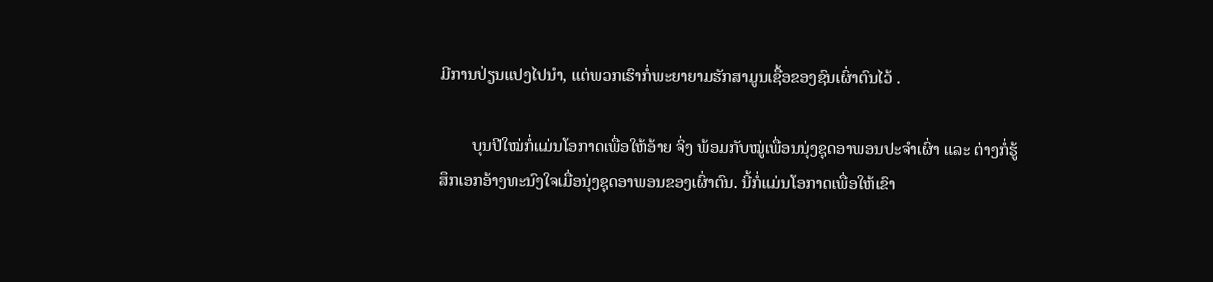ມີການປ່ຽນແປງໄປນຳ, ແຕ່ພວກເຮົາກໍ່ພະຍາຍາມຮັກສາມູນເຊື້ອຂອງຊົນເຜົ່າຕົນໄວ້ .

        ບຸນປີໃໝ່ກໍ່ແມ່ນໂອກາດເພື່ອໃຫ້ອ້າຍ ຈິ່ງ ພ້ອມກັບໝູ່ເພື່ອນນຸ່ງຊຸດອາພອນປະຈຳເຜົ່າ ແລະ ຕ່າງກໍ່ຮູ້ສຶກເອກອ້າງທະນົງໃຈເມື່ອນຸ່ງຊຸດອາພອນຂອງເຜົ່າຕົນ. ນີ້ກໍ່ແມ່ນໂອກາດເພື່ອໃຫ້ເຂົາ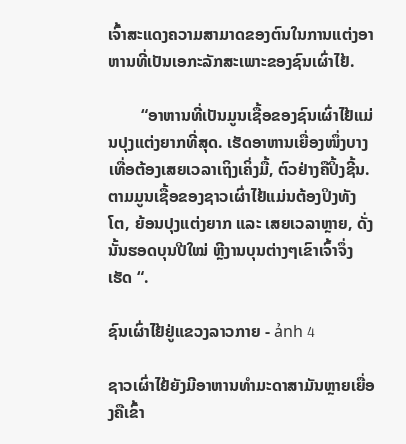ເຈົ້າສະແດງຄວາມສາມາດຂອງຕົນໃນການແຕ່ງອາຫານທີ່ເປັນເອກະລັກສະເພາະຂອງຊົນເຜົ່າໄຢ້.

        “ອາຫານທີ່ເປັນມູນເຊື້ອຂອງຊົນເຜົ່າໄຢ້ແມ່ນປຸງແຕ່ງຍາກທີ່ສຸດ. ເຮັດອາຫານເຍື່ອງໜຶ່ງບາງເທື່ອຕ້ອງເສຍເວລາເຖິງເຄິ່ງມື້, ຕົວຢ່າງຄືປິ້ງຊີ້ນ. ຕາມມູນເຊື້ອຂອງຊາວເຜົ່າໄຢ້ແມ່ນຕ້ອງປິງທັງໂຕ, ຍ້ອນປຸງແຕ່ງຍາກ ແລະ ເສຍເວລາຫຼາຍ, ດັ່ງນັ້ນຮອດບຸນປີໃໝ່ ຫຼີງານບຸນຕ່າງໆເຂົາເຈົ້າຈຶ່ງເຮັດ “.

ຊົນເຜົ່າໄຢ້ຢູ່ແຂວງລາວກາຍ - ảnh 4

ຊາວເຜົ່າໄຢ້ຍັງມີອາຫານທຳມະດາສາມັນຫຼາຍເຍື່ອງຄືເຂົ້າ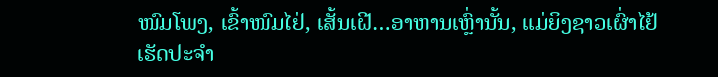ໜົມໂພງ, ເຂົ້າໜົມໄຢ່, ເສັ້ນເຝີ…ອາຫານເຫຼົ່ານັ້ນ, ແມ່ຍິງຊາວເຜົ່າໄຢ້ເຮັດປະຈຳ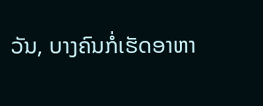ວັນ, ບາງຄົນກໍ່ເຮັດອາຫາ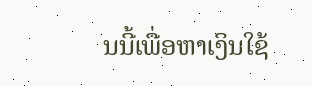ນນີ້ເພື່ອຫາເງິນໃຊ້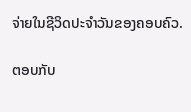ຈ່າຍໃນຊີວິດປະຈຳວັນຂອງຄອບຄົວ.

ຕອບກັບ